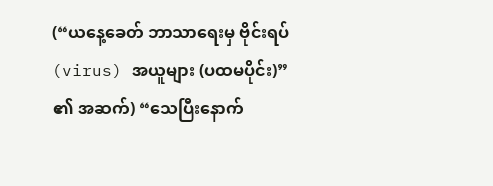(“ယနေ့ခေတ် ဘာသာရေးမှ ဗိုင်းရပ် (virus) အယူများ (ပထမပိုင်း)” ၏ အဆက်) “သေပြီးနောက်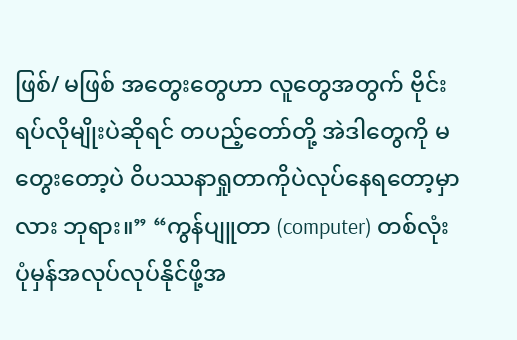ဖြစ်/ မဖြစ် အတွေးတွေဟာ လူတွေအတွက် ဗိုင်းရပ်လိုမျိုးပဲဆိုရင် တပည့်တော်တို့ အဲဒါတွေကို မတွေးတော့ပဲ ဝိပဿနာရှုတာကိုပဲလုပ်နေရတော့မှာလား ဘုရား။” “ကွန်ပျူတာ (computer) တစ်လုံး ပုံမှန်အလုပ်လုပ်နိုင်ဖို့အ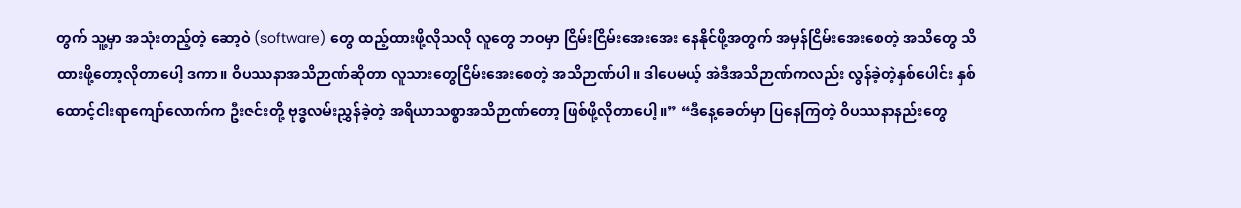တွက် သူ့မှာ အသုံးတည့်တဲ့ ဆော့ဝဲ (software) တွေ ထည့်ထားဖို့လိုသလို လူတွေ ဘဝမှာ ငြိမ်းငြိမ်းအေးအေး နေနိုင်ဖို့အတွက် အမှန်ငြိမ်းအေးစေတဲ့ အသိတွေ သိထားဖို့တော့လိုတာပေါ့ ဒကာ။ ဝိပဿနာအသိဉာဏ်ဆိုတာ လူသားတွေငြိမ်းအေးစေတဲ့ အသိဉာဏ်ပါ။ ဒါပေမယ့် အဲဒီအသိဉာဏ်ကလည်း လွန်ခဲ့တဲ့နှစ်ပေါင်း နှစ်ထောင့်ငါးရာကျော်လောက်က ဦးဇင်းတို့ ဗုဒ္ဓလမ်းညွှန်ခဲ့တဲ့ အရိယာသစ္စာအသိဉာဏ်တော့ ဖြစ်ဖို့လိုတာပေါ့။” “ဒီနေ့ခေတ်မှာ ပြနေကြတဲ့ ဝိပဿနာနည်းတွေ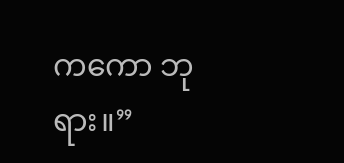ကကော ဘုရား။”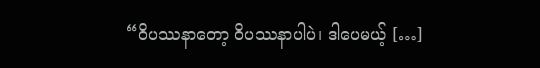“ဝိပဿနာတော့ ဝိပဿနာပါပဲ၊ ဒါပေမယ့် […]